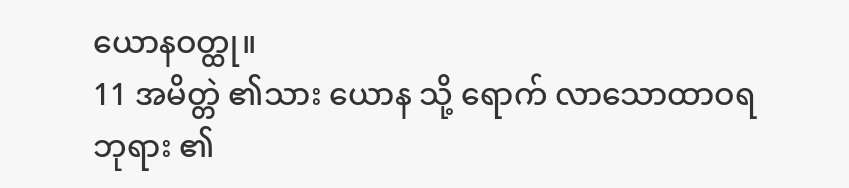ယောနဝတ္ထု။
11 အမိတ္တဲ ၏သား ယောန သို့ ရောက် လာသောထာဝရဘုရား ၏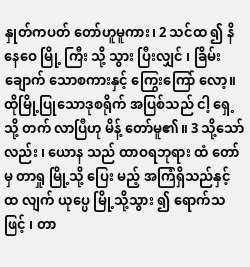နှုတ်ကပတ် တော်ဟူမူကား၊ 2 သင်ထ ၍ နိနေဝေ မြို့ ကြီး သို့ သွား ပြီးလျှင် ၊ ခြိမ်းချောက် သောစကားနှင့် ကြွေးကြော် လော့။ ထိုမြို့ပြုသောဒုစရိုက် အပြစ်သည် ငါ့ ရှေ့ သို့ တက် လာပြီဟု မိန့် တော်မူ၏။ 3 သို့သော်လည်း ၊ ယောန သည် ထာဝရဘုရား ထံ တော်မှ တာရှု မြို့သို့ ပြေး မည့် အကြံရှိသည်နှင့် ထ လျက် ယုပ္ပေ မြို့သို့သွား ၍ ရောက်သဖြင့် ၊ တာ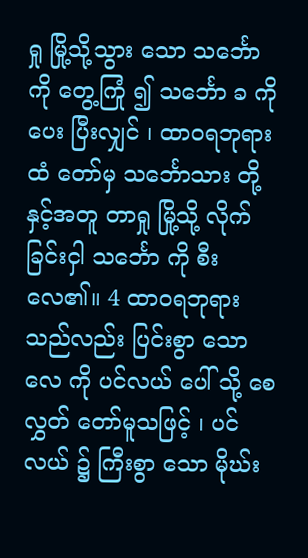ရှု မြို့သို့သွား သော သင်္ဘော ကို တွေ့ကြုံ ၍ သင်္ဘော ခ ကို ပေး ပြီးလျှင် ၊ ထာဝရဘုရား ထံ တော်မှ သင်္ဘောသား တို့နှင့်အတူ တာရှု မြို့သို့ လိုက် ခြင်းငှါ သင်္ဘော ကို စီး လေ၏။ 4 ထာဝရဘုရား သည်လည်း ပြင်းစွာ သောလေ ကို ပင်လယ် ပေါ် သို့ စေလွှတ် တော်မူသဖြင့် ၊ ပင်လယ် ၌ ကြီးစွာ သော မိုဃ်း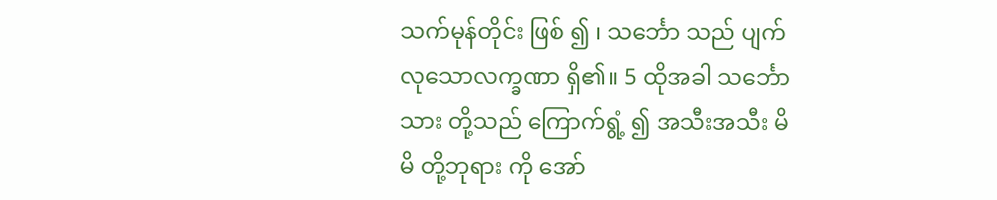သက်မုန်တိုင်း ဖြစ် ၍ ၊ သင်္ဘော သည် ပျက် လုသောလက္ခဏာ ရှိ၏။ 5 ထိုအခါ သင်္ဘောသား တို့သည် ကြောက်ရွံ့ ၍ အသီးအသီး မိမိ တို့ဘုရား ကို အော်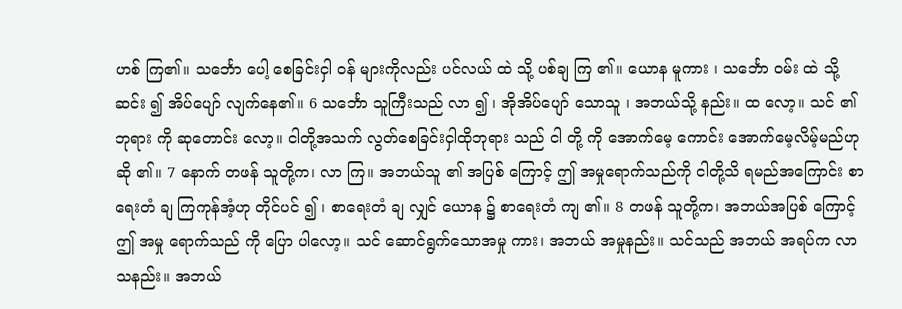ဟစ် ကြ၏။ သင်္ဘော ပေါ့ စေခြင်းငှါ ဝန် များကိုလည်း ပင်လယ် ထဲ သို့ ပစ်ချ ကြ ၏။ ယောန မူကား ၊ သင်္ဘော ဝမ်း ထဲ သို့ ဆင်း ၍ အိပ်ပျော် လျက်နေ၏။ 6 သင်္ဘော သူကြီးသည် လာ ၍ ၊ အိုအိပ်ပျော် သောသူ ၊ အဘယ်သို့ နည်း။ ထ လော့။ သင် ၏ဘုရား ကို ဆုတောင်း လော့။ ငါတို့အသက် လွတ်စေခြင်းငှါထိုဘုရား သည် ငါ တို့ ကို အောက်မေ့ ကောင်း အောက်မေ့လိမ့်မည်ဟု ဆို ၏။ 7 နောက် တဖန် သူတို့က၊ လာ ကြ။ အဘယ်သူ ၏ အပြစ် ကြောင့် ဤ အမှုရောက်သည်ကို ငါတို့သိ ရမည်အကြောင်း စာရေးတံ ချ ကြကုန်အံ့ဟု တိုင်ပင် ၍ ၊ စာရေးတံ ချ လျှင် ယောန ၌ စာရေးတံ ကျ ၏။ 8 တဖန် သူတို့က၊ အဘယ်အပြစ် ကြောင့် ဤ အမှု ရောက်သည် ကို ပြော ပါလော့။ သင် ဆောင်ရွက်သောအမှု ကား၊ အဘယ် အမှုနည်း။ သင်သည် အဘယ် အရပ်က လာ သနည်း။ အဘယ်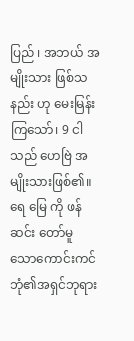ပြည် ၊ အဘယ် အမျိုးသား ဖြစ်သနည်း ဟု မေးမြန်း ကြသော်၊ 9 ငါ သည် ဟေဗြဲ အမျိုးသားဖြစ်၏။ ရေ မြေ ကို ဖန်ဆင်း တော်မူ သောကောင်းကင် ဘုံ၏အရှင်ဘုရား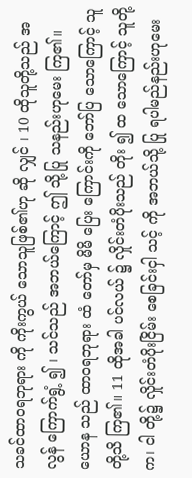သခင်ထာဝရဘုရား ကို ကိုးကွယ် သောသူဖြစ်၏ဟု ဆို လျှင် ၊ 10 ထိုသူတို့သည် အလွန် ကြောက်ရွံ့ ၍ ၊ သင်သည် အဘယ်ကြောင့် ဤ သို့ပြု သနည်းဟုမေး ကြ၏။ ယောန သည် ထာဝရဘုရား ထံ တော်မှ မိမိ ပြေး ကြောင်းကို ဘော်ပြ သောကြောင့် သူတို့သိ ကြ၏။ 11 ထိုအခါ ပင်လယ် ၌ လှိုင်းတံပိုးသည် တိုး ၍ ထ သောကြောင့် သူတို့က၊ ငါ တို့၌ လှိုင်းတံပိုးငြိမ်း စေခြင်းငှါ သင့် ကို အဘယ်သို့ ပြု ရပါမည်နည်းဟုမေး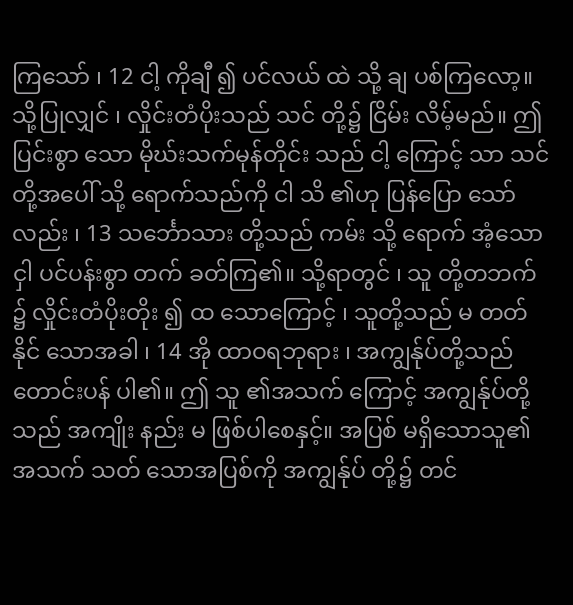ကြသော် ၊ 12 ငါ့ ကိုချီ ၍ ပင်လယ် ထဲ သို့ ချ ပစ်ကြလော့။ သို့ပြုလျှင် ၊ လှိုင်းတံပိုးသည် သင် တို့၌ ငြိမ်း လိမ့်မည်။ ဤ ပြင်းစွာ သော မိုဃ်းသက်မုန်တိုင်း သည် ငါ့ ကြောင့် သာ သင် တို့အပေါ် သို့ ရောက်သည်ကို ငါ သိ ၏ဟု ပြန်ပြော သော်လည်း ၊ 13 သင်္ဘောသား တို့သည် ကမ်း သို့ ရောက် အံ့သောငှါ ပင်ပန်းစွာ တက် ခတ်ကြ၏။ သို့ရာတွင် ၊ သူ တို့တဘက် ၌ လှိုင်းတံပိုးတိုး ၍ ထ သောကြောင့် ၊ သူတို့သည် မ တတ်နိုင် သောအခါ ၊ 14 အို ထာဝရဘုရား ၊ အကျွန်ုပ်တို့သည် တောင်းပန် ပါ၏။ ဤ သူ ၏အသက် ကြောင့် အကျွန်ုပ်တို့သည် အကျိုး နည်း မ ဖြစ်ပါစေနှင့်။ အပြစ် မရှိသောသူ၏အသက် သတ် သောအပြစ်ကို အကျွန်ုပ် တို့၌ တင်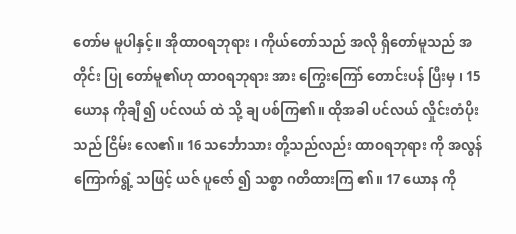တော်မ မူပါနှင့်။ အိုထာဝရဘုရား ၊ ကိုယ်တော်သည် အလို ရှိတော်မူသည် အတိုင်း ပြု တော်မူ၏ဟု ထာဝရဘုရား အား ကြွေးကြော် တောင်းပန် ပြီးမှ ၊ 15 ယောန ကိုချီ ၍ ပင်လယ် ထဲ သို့ ချ ပစ်ကြ၏။ ထိုအခါ ပင်လယ် လှိုင်းတံပိုးသည် ငြိမ်း လေ၏။ 16 သင်္ဘောသား တို့သည်လည်း ထာဝရဘုရား ကို အလွန် ကြောက်ရွံ့ သဖြင့် ယဇ် ပူဇော် ၍ သစ္စာ ဂတိထားကြ ၏။ 17 ယောန ကို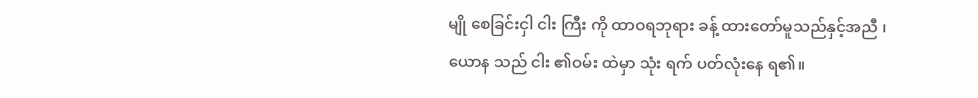မျို စေခြင်းငှါ ငါး ကြီး ကို ထာဝရဘုရား ခန့် ထားတော်မူသည်နှင့်အညီ ၊ ယောန သည် ငါး ၏ဝမ်း ထဲမှာ သုံး ရက် ပတ်လုံးနေ ရ၏။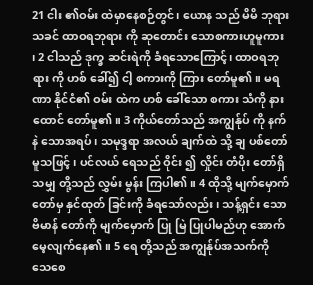21 ငါး ၏ဝမ်း ထဲမှာနေစဉ်တွင်၊ ယောန သည် မိမိ ဘုရား သခင် ထာဝရဘုရား ကို ဆုတောင်း သောစကားဟူမူကား ၊ 2 ငါသည် ဒုက္ခ ဆင်းရဲကို ခံရသောကြောင့်၊ ထာဝရဘုရား ကို ဟစ် ခေါ်၍ ငါ့ စကားကို ကြား တော်မူ၏။ မရဏာ နိုင်ငံ၏ ဝမ်း ထဲက ဟစ် ခေါ်သော စကား သံကို နားထောင် တော်မူ၏။ 3 ကိုယ်တော်သည် အကျွန်ုပ် ကို နက်နဲ သောအရပ်၊ သမုဒ္ဒရာ အလယ် ချက်ထဲ သို့ ချ ပစ်တော်မူသဖြင့် ၊ ပင်လယ် ရေသည် ဝိုင်း ၍ လှိုင်း တံပိုး တော်ရှိသမျှ တို့သည် လွှမ်း မွန်း ကြပါ၏။ 4 ထိုသို့ မျက်မှောက် တော်မှ နှင်ထုတ် ခြင်းကို ခံရသော်လည်း ၊ သန့်ရှင်း သောဗိမာန် တော်ကို မျက်မှောက် ပြု မြဲ ပြုပါမည်ဟု အောက်မေ့လျက်နေ၏။ 5 ရေ တို့သည် အကျွန်ုပ်အသက်ကို သေစေ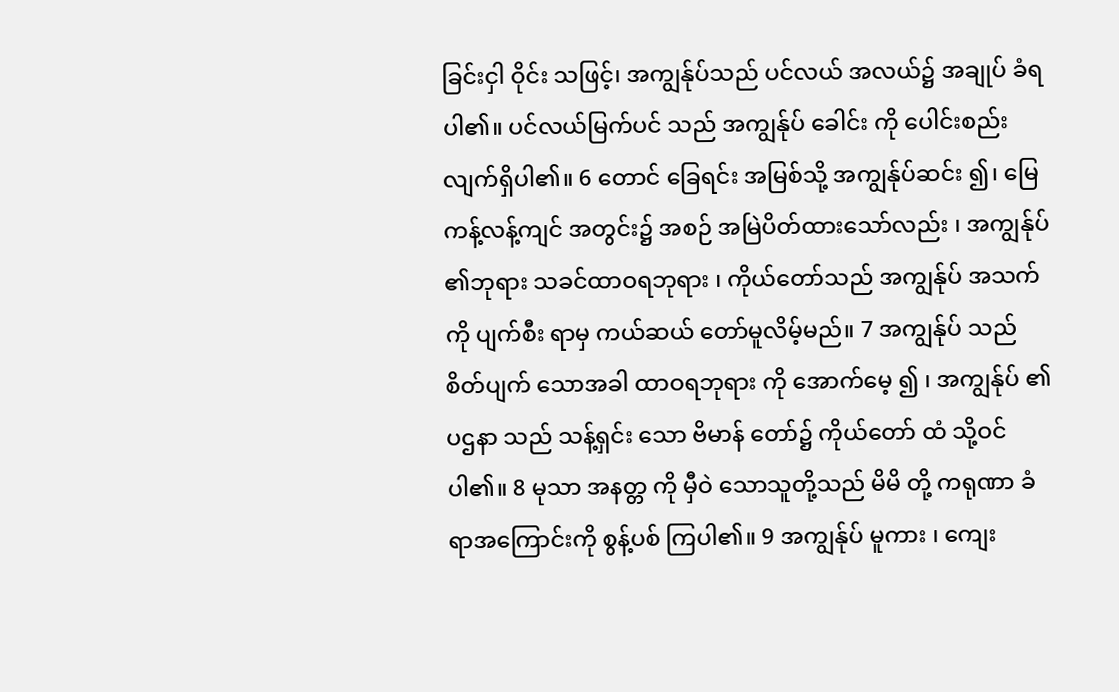ခြင်းငှါ ဝိုင်း သဖြင့်၊ အကျွန်ုပ်သည် ပင်လယ် အလယ်၌ အချုပ် ခံရပါ၏။ ပင်လယ်မြက်ပင် သည် အကျွန်ုပ် ခေါင်း ကို ပေါင်းစည်း လျက်ရှိပါ၏။ 6 တောင် ခြေရင်း အမြစ်သို့ အကျွန်ုပ်ဆင်း ၍၊ မြေ ကန့်လန့်ကျင် အတွင်း၌ အစဉ် အမြဲပိတ်ထားသော်လည်း ၊ အကျွန်ုပ် ၏ဘုရား သခင်ထာဝရဘုရား ၊ ကိုယ်တော်သည် အကျွန်ုပ် အသက် ကို ပျက်စီး ရာမှ ကယ်ဆယ် တော်မူလိမ့်မည်။ 7 အကျွန်ုပ် သည် စိတ်ပျက် သောအခါ ထာဝရဘုရား ကို အောက်မေ့ ၍ ၊ အကျွန်ုပ် ၏ပဌနာ သည် သန့်ရှင်း သော ဗိမာန် တော်၌ ကိုယ်တော် ထံ သို့ဝင် ပါ၏။ 8 မုသာ အနတ္တ ကို မှီဝဲ သောသူတို့သည် မိမိ တို့ ကရုဏာ ခံရာအကြောင်းကို စွန့်ပစ် ကြပါ၏။ 9 အကျွန်ုပ် မူကား ၊ ကျေး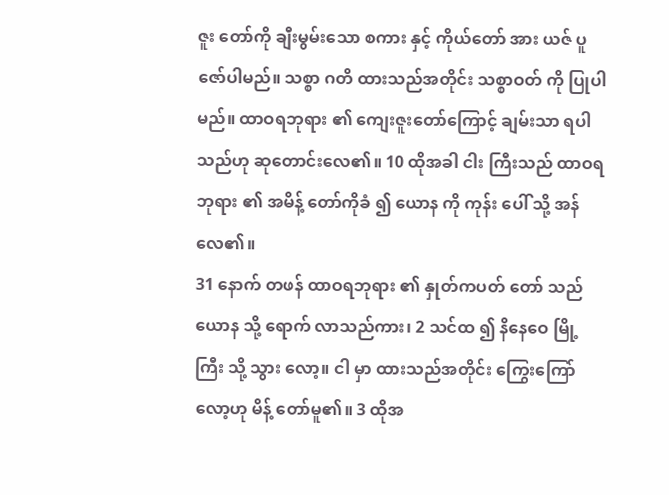ဇူး တော်ကို ချီးမွမ်းသော စကား နှင့် ကိုယ်တော် အား ယဇ် ပူဇော်ပါမည်။ သစ္စာ ဂတိ ထားသည်အတိုင်း သစ္စာဝတ် ကို ပြုပါမည်။ ထာဝရဘုရား ၏ ကျေးဇူးတော်ကြောင့် ချမ်းသာ ရပါသည်ဟု ဆုတောင်းလေ၏။ 10 ထိုအခါ ငါး ကြီးသည် ထာဝရဘုရား ၏ အမိန့် တော်ကိုခံ ၍ ယောန ကို ကုန်း ပေါ် သို့ အန် လေ၏။
31 နောက် တဖန် ထာဝရဘုရား ၏ နှုတ်ကပတ် တော် သည် ယောန သို့ ရောက် လာသည်ကား၊ 2 သင်ထ ၍ နိနေဝေ မြို့ ကြီး သို့ သွား လော့။ ငါ မှာ ထားသည်အတိုင်း ကြွေးကြော် လော့ဟု မိန့် တော်မူ၏။ 3 ထိုအ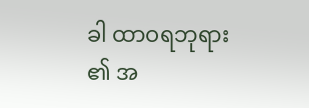ခါ ထာဝရဘုရား ၏ အ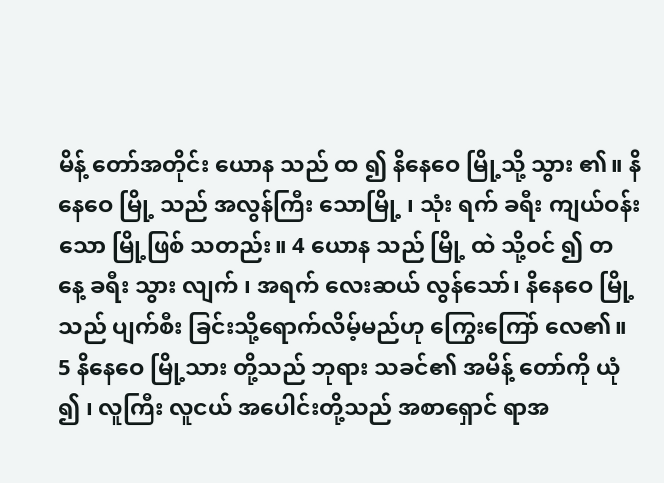မိန့် တော်အတိုင်း ယောန သည် ထ ၍ နိနေဝေ မြို့သို့ သွား ၏။ နိနေဝေ မြို့ သည် အလွန်ကြီး သောမြို့ ၊ သုံး ရက် ခရီး ကျယ်ဝန်းသော မြို့ဖြစ် သတည်း။ 4 ယောန သည် မြို့ ထဲ သို့ဝင် ၍ တ နေ့ ခရီး သွား လျက် ၊ အရက် လေးဆယ် လွန်သော်၊ နိနေဝေ မြို့သည် ပျက်စီး ခြင်းသို့ရောက်လိမ့်မည်ဟု ကြွေးကြော် လေ၏။ 5 နိနေဝေ မြို့သား တို့သည် ဘုရား သခင်၏ အမိန့် တော်ကို ယုံ ၍ ၊ လူကြီး လူငယ် အပေါင်းတို့သည် အစာရှောင် ရာအ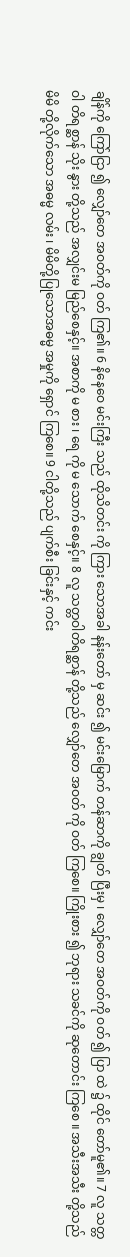ချိန်ကို ကြော်ငြာ ၍ လျှော်တေ အဝတ်ကို ဝတ် ကြ၏။ 6 နိနေဝေ မင်းကြီး သည် ထိုသိတင်း ကို ကြား သောအခါ နန်းတော် မှ ဆင်း ၍ မင်းမြောက် တန်ဆာကို ချွတ် ပြီးမှ ၊ လျှော်တေ အဝတ်ကို ဝတ် ၍ ပြာ ထဲ ၌ ထိုင် တော်မူ၏။ 7 လူ သတ္တဝါ တိရစ္ဆာန် သိုး နွား တို့သည် အလျှင်းမ မြည်စေနှင့်။ အစာကို မ စား ၊ ရေ ကို မ သောက် စေနှင့်။ 8 လူ သတ္တဝါတိရစ္ဆာန် တို့သည် လျှော်တေ အဝတ် ကို ဝတ် ကြစေ။ ကြိုးစား ၍ ဘုရား သခင်ကို ဆုတောင်း ကြစေ ။ အသီးအသီး တို့သည် မိမိ တို့လိုက်သော အဓမ္မ လမ်း ၊ မိမိတို့ပြုသောအဓမ္မ အမှုကို ရှောင် ကြစေ။ 9 ငါတို့သည် ပျက်စီး ခြင်းနှင့် ကင်း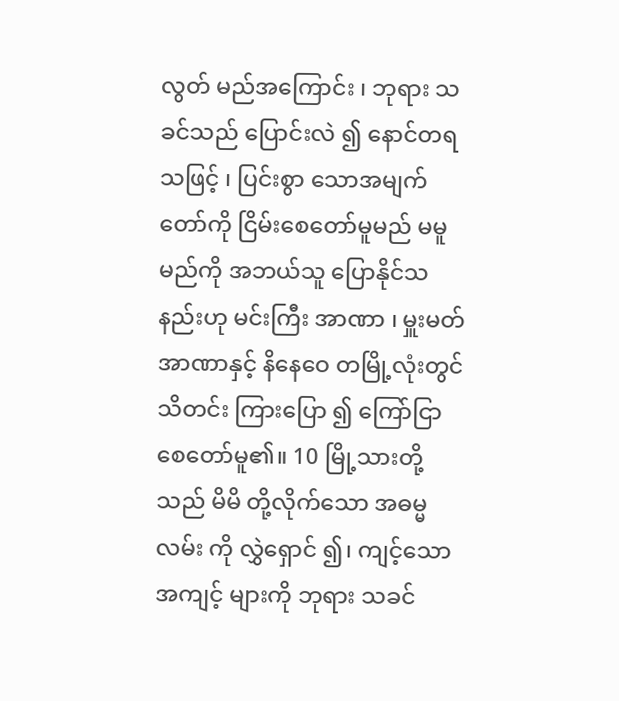လွတ် မည်အကြောင်း ၊ ဘုရား သခင်သည် ပြောင်းလဲ ၍ နောင်တရ သဖြင့် ၊ ပြင်းစွာ သောအမျက် တော်ကို ငြိမ်းစေတော်မူမည် မမူ မည်ကို အဘယ်သူ ပြောနိုင်သနည်းဟု မင်းကြီး အာဏာ ၊ မှူးမတ် အာဏာနှင့် နိနေဝေ တမြို့လုံးတွင် သိတင်း ကြားပြော ၍ ကြော်ငြာ စေတော်မူ၏။ 10 မြို့သားတို့သည် မိမိ တို့လိုက်သော အဓမ္မ လမ်း ကို လွှဲရှောင် ၍၊ ကျင့်သောအကျင့် များကို ဘုရား သခင်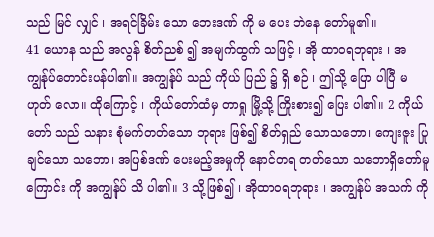သည် မြင် လျှင် ၊ အရင်ခြိမ်း သော ဘေးဒဏ် ကို မ ပေး ဘဲနေ တော်မူ၏။
41 ယောန သည် အလွန် စိတ်ညစ် ၍ အမျက်ထွက် သဖြင့် ၊ အို ထာဝရဘုရား ၊ အကျွန်ုပ်တောင်းပန်ပါ၏။ အကျွန်ုပ် သည် ကိုယ် ပြည် ၌ ရှိ စဉ် ၊ ဤသို့ ပြော ပါပြီ မ ဟုတ် လော။ ထိုကြောင့် ၊ ကိုယ်တော်ထံမှ တာရှု မြို့သို့ ကြိုးစား၍ ပြေး ပါ၏။ 2 ကိုယ်တော် သည် သနား စုံမက်တတ်သော ဘုရား ဖြစ်၍ စိတ်ရှည် သောသဘော၊ ကျေးဇူး ပြုချင်သော သဘော၊ အပြစ်ဒဏ် ပေးမည့်အမှုကို နောင်တရ တတ်သော သဘောရှိတော်မူကြောင်း ကို အကျွန်ုပ် သိ ပါ၏။ 3 သို့ဖြစ်၍ ၊ အိုထာဝရဘုရား ၊ အကျွန်ုပ် အသက် ကို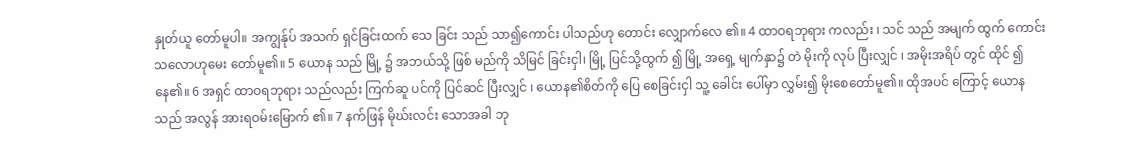နှုတ်ယူ တော်မူပါ။ အကျွန်ုပ် အသက် ရှင်ခြင်းထက် သေ ခြင်း သည် သာ၍ကောင်း ပါသည်ဟု တောင်း လျှောက်လေ ၏။ 4 ထာဝရဘုရား ကလည်း ၊ သင် သည် အမျက် ထွက် ကောင်း သလောဟုမေး တော်မူ၏။ 5 ယောန သည် မြို့ ၌ အဘယ်သို့ ဖြစ် မည်ကို သိမြင် ခြင်းငှါ၊ မြို့ ပြင်သို့ထွက် ၍ မြို့ အရှေ့ မျက်နှာ၌ တဲ မိုးကို လုပ် ပြီးလျှင် ၊ အမိုးအရိပ် တွင် ထိုင် ၍နေ၏။ 6 အရှင် ထာဝရဘုရား သည်လည်း ကြက်ဆူ ပင်ကို ပြင်ဆင် ပြီးလျှင် ၊ ယောန၏စိတ်ကို ပြေ စေခြင်းငှါ သူ့ ခေါင်း ပေါ်မှာ လွှမ်း၍ မိုးစေတော်မူ၏။ ထိုအပင် ကြောင့် ယောန သည် အလွန် အားရဝမ်းမြောက် ၏။ 7 နက်ဖြန် မိုဃ်းလင်း သောအခါ ဘု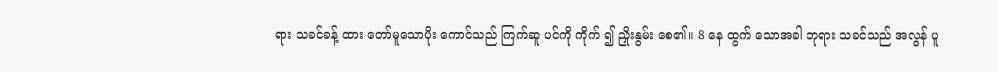ရား သခင်ခန့် ထား တော်မူသောပိုး ကောင်သည် ကြက်ဆူ ပင်ကို ကိုက် ၍ ညှိုးနွမ်း စေ၏။ 8 နေ ထွက် သောအခါ ဘုရား သခင်သည် အလွန် ပူ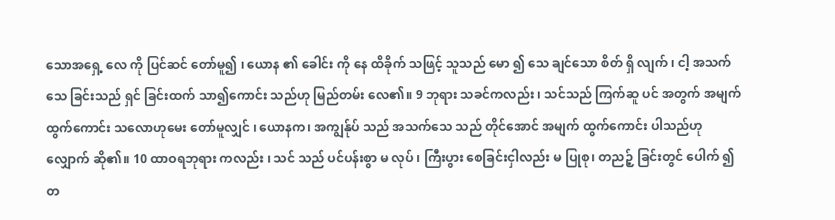သောအရှေ့ လေ ကို ပြင်ဆင် တော်မူ၍ ၊ ယောန ၏ ခေါင်း ကို နေ ထိခိုက် သဖြင့် သူသည် မော ၍ သေ ချင်သော စိတ် ရှိ လျက် ၊ ငါ့ အသက်သေ ခြင်းသည် ရှင် ခြင်းထက် သာ၍ကောင်း သည်ဟု မြည်တမ်း လေ၏။ 9 ဘုရား သခင်ကလည်း ၊ သင်သည် ကြက်ဆူ ပင် အတွက် အမျက် ထွက်ကောင်း သလောဟုမေး တော်မူလျှင် ၊ ယောနက၊ အကျွန်ုပ် သည် အသက်သေ သည် တိုင်အောင် အမျက် ထွက်ကောင်း ပါသည်ဟု လျှောက် ဆို၏။ 10 ထာဝရဘုရား ကလည်း ၊ သင် သည် ပင်ပန်းစွာ မ လုပ် ၊ ကြီးပွား စေခြင်းငှါလည်း မ ပြုစု၊ တညဉ့် ခြင်းတွင် ပေါက် ၍ တ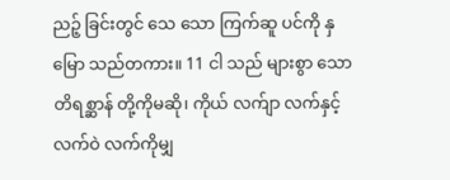ညဉ့် ခြင်းတွင် သေ သော ကြက်ဆူ ပင်ကို နှမြော သည်တကား။ 11 ငါ သည် များစွာ သော တိရစ္ဆာန် တို့ကိုမဆို၊ ကိုယ် လက်ျာ လက်နှင့် လက်ဝဲ လက်ကိုမျှ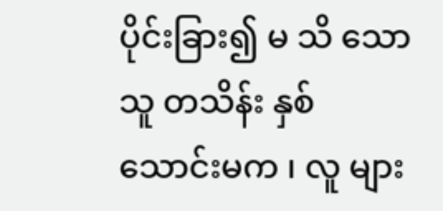ပိုင်းခြား၍ မ သိ သော သူ တသိန်း နှစ်သောင်းမက ၊ လူ များ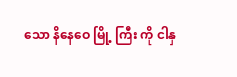သော နိနေဝေ မြို့ ကြီး ကို ငါနှ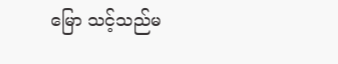မြော သင့်သည်မ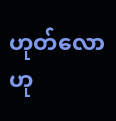ဟုတ်လောဟု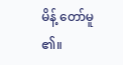မိန့် တော်မူ ၏။